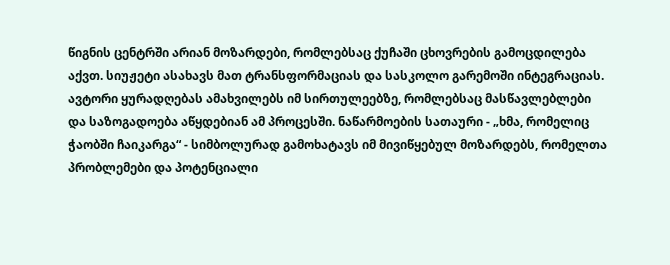წიგნის ცენტრში არიან მოზარდები, რომლებსაც ქუჩაში ცხოვრების გამოცდილება აქვთ. სიუჟეტი ასახავს მათ ტრანსფორმაციას და სასკოლო გარემოში ინტეგრაციას. ავტორი ყურადღებას ამახვილებს იმ სირთულეებზე, რომლებსაც მასწავლებლები და საზოგადოება აწყდებიან ამ პროცესში. ნაწარმოების სათაური - „ხმა, რომელიც ჭაობში ჩაიკარგა“ - სიმბოლურად გამოხატავს იმ მივიწყებულ მოზარდებს, რომელთა პრობლემები და პოტენციალი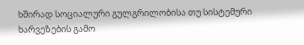ხშირად სოციალური გულგრილობისა თუ სისტემური ხარვეზების გამო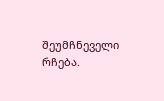შეუმჩნეველი რჩება.